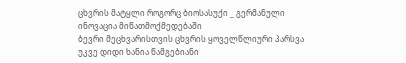ცხვრის მატყლი როგორც ბიოსასუქი _ გერმანული ინოვაცია მიწათმოქმედებაში
ბევრი მეცხვარისთვის ცხვრის ყოველწლიური პარსვა უკვე დიდი ხანია წამგებიანი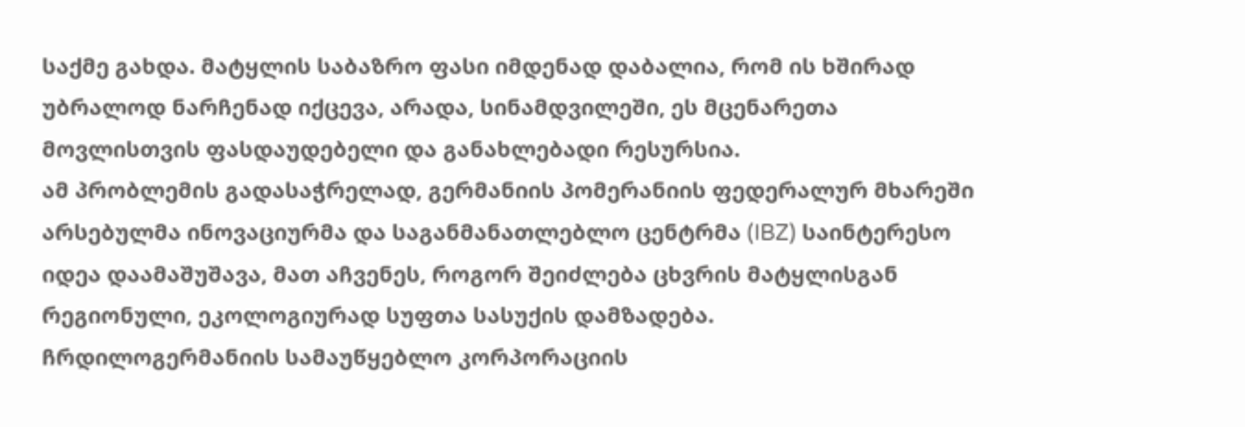საქმე გახდა. მატყლის საბაზრო ფასი იმდენად დაბალია, რომ ის ხშირად უბრალოდ ნარჩენად იქცევა, არადა, სინამდვილეში, ეს მცენარეთა მოვლისთვის ფასდაუდებელი და განახლებადი რესურსია.
ამ პრობლემის გადასაჭრელად, გერმანიის პომერანიის ფედერალურ მხარეში არსებულმა ინოვაციურმა და საგანმანათლებლო ცენტრმა (IBZ) საინტერესო იდეა დაამაშუშავა, მათ აჩვენეს, როგორ შეიძლება ცხვრის მატყლისგან რეგიონული, ეკოლოგიურად სუფთა სასუქის დამზადება.
ჩრდილოგერმანიის სამაუწყებლო კორპორაციის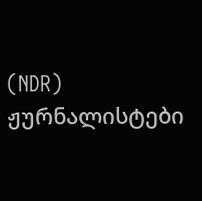(NDR) ჟურნალისტები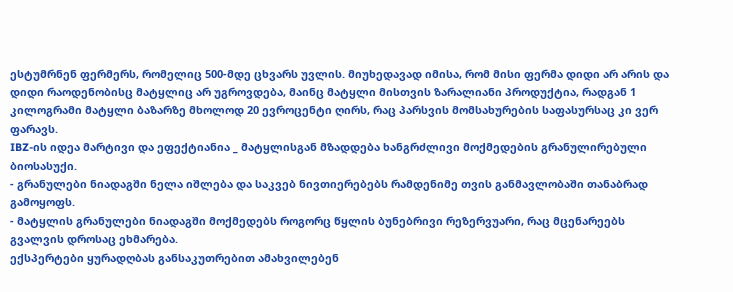ესტუმრნენ ფერმერს, რომელიც 500-მდე ცხვარს უვლის. მიუხედავად იმისა, რომ მისი ფერმა დიდი არ არის და დიდი რაოდენობისც მატყლიც არ უგროვდება, მაინც მატყლი მისთვის ზარალიანი პროდუქტია, რადგან 1 კილოგრამი მატყლი ბაზარზე მხოლოდ 20 ევროცენტი ღირს, რაც პარსვის მომსახურების საფასურსაც კი ვერ ფარავს.
IBZ-ის იდეა მარტივი და ეფექტიანია _ მატყლისგან მზადდება ხანგრძლივი მოქმედების გრანულირებული ბიოსასუქი.
- გრანულები ნიადაგში ნელა იშლება და საკვებ ნივთიერებებს რამდენიმე თვის განმავლობაში თანაბრად გამოყოფს.
- მატყლის გრანულები ნიადაგში მოქმედებს როგორც წყლის ბუნებრივი რეზერვუარი, რაც მცენარეებს გვალვის დროსაც ეხმარება.
ექსპერტები ყურადღბას განსაკუთრებით ამახვილებენ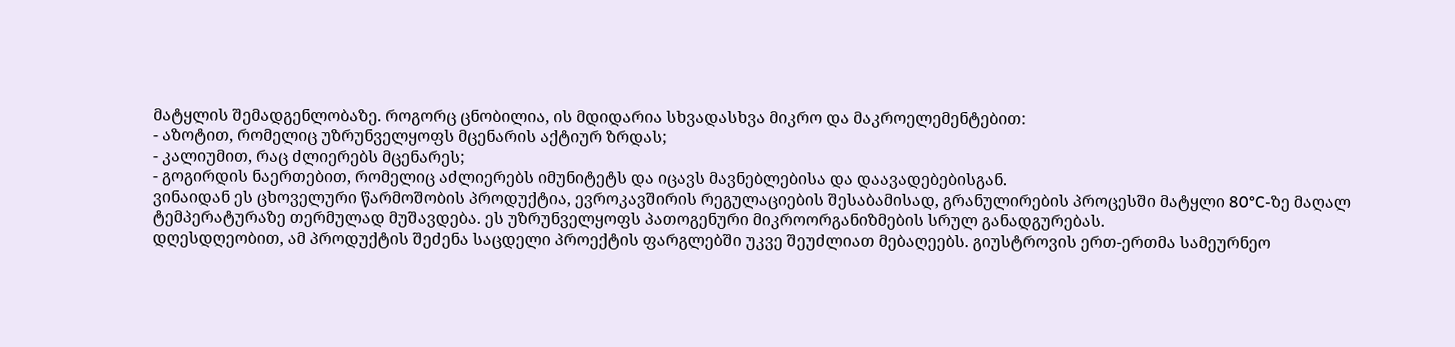მატყლის შემადგენლობაზე. როგორც ცნობილია, ის მდიდარია სხვადასხვა მიკრო და მაკროელემენტებით:
- აზოტით, რომელიც უზრუნველყოფს მცენარის აქტიურ ზრდას;
- კალიუმით, რაც ძლიერებს მცენარეს;
- გოგირდის ნაერთებით, რომელიც აძლიერებს იმუნიტეტს და იცავს მავნებლებისა და დაავადებებისგან.
ვინაიდან ეს ცხოველური წარმოშობის პროდუქტია, ევროკავშირის რეგულაციების შესაბამისად, გრანულირების პროცესში მატყლი 80°C-ზე მაღალ ტემპერატურაზე თერმულად მუშავდება. ეს უზრუნველყოფს პათოგენური მიკროორგანიზმების სრულ განადგურებას.
დღესდღეობით, ამ პროდუქტის შეძენა საცდელი პროექტის ფარგლებში უკვე შეუძლიათ მებაღეებს. გიუსტროვის ერთ-ერთმა სამეურნეო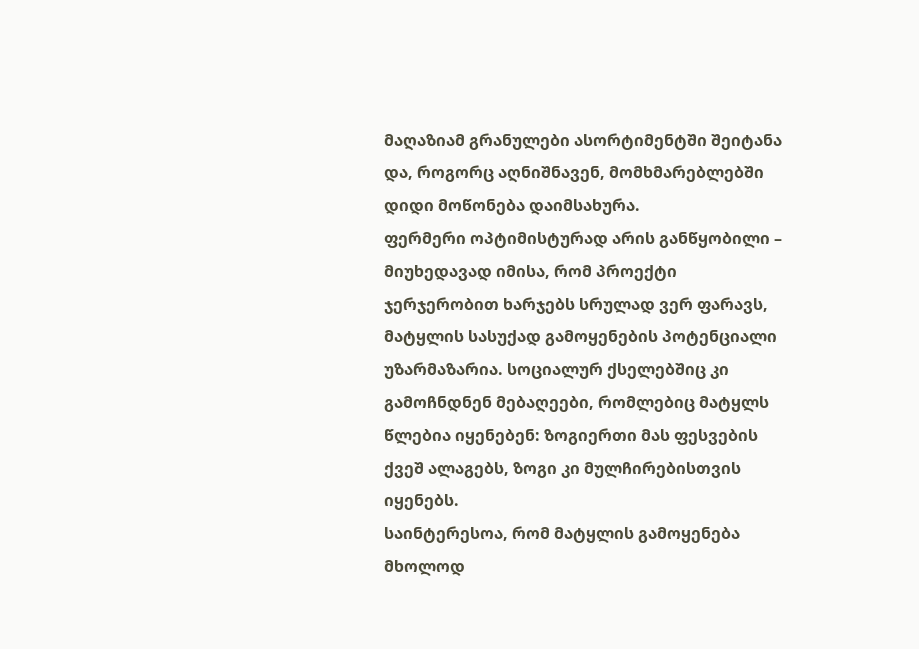მაღაზიამ გრანულები ასორტიმენტში შეიტანა და, როგორც აღნიშნავენ, მომხმარებლებში დიდი მოწონება დაიმსახურა.
ფერმერი ოპტიმისტურად არის განწყობილი – მიუხედავად იმისა, რომ პროექტი ჯერჯერობით ხარჯებს სრულად ვერ ფარავს, მატყლის სასუქად გამოყენების პოტენციალი უზარმაზარია. სოციალურ ქსელებშიც კი გამოჩნდნენ მებაღეები, რომლებიც მატყლს წლებია იყენებენ: ზოგიერთი მას ფესვების ქვეშ ალაგებს, ზოგი კი მულჩირებისთვის იყენებს.
საინტერესოა, რომ მატყლის გამოყენება მხოლოდ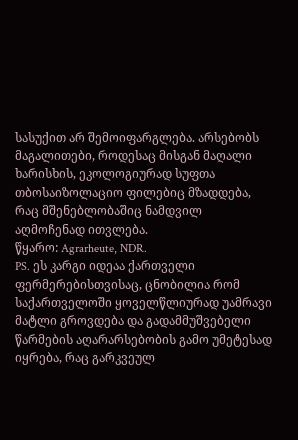სასუქით არ შემოიფარგლება. არსებობს მაგალითები, როდესაც მისგან მაღალი ხარისხის, ეკოლოგიურად სუფთა თბოსაიზოლაციო ფილებიც მზადდება, რაც მშენებლობაშიც ნამდვილ აღმოჩენად ითვლება.
წყარო: Agrarheute, NDR.
PS. ეს კარგი იდეაა ქართველი ფერმერებისთვისაც, ცნობილია რომ საქართველოში ყოველწლიურად უამრავი მატლი გროვდება და გადამმუშვებელი წარმების აღარარსებობის გამო უმეტესად იყრება, რაც გარკვეულ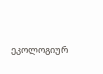ეკოლოგიურ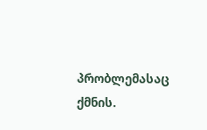პრობლემასაც ქმნის.